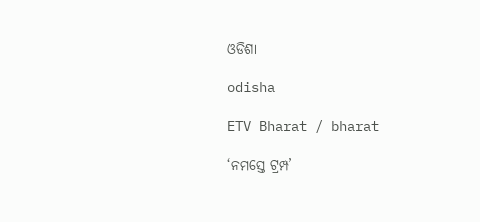ଓଡିଶା

odisha

ETV Bharat / bharat

‘ନମସ୍ତେ ଟ୍ରମ୍ପ’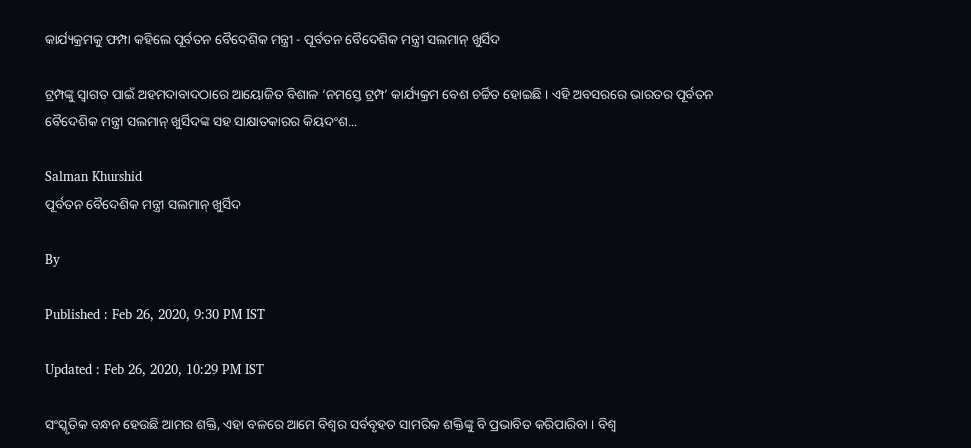କାର୍ଯ୍ୟକ୍ରମକୁ ଫମ୍ପା କହିଲେ ପୂର୍ବତନ ବୈଦେଶିକ ମନ୍ତ୍ରୀ - ପୂର୍ବତନ ବୈଦେଶିକ ମନ୍ତ୍ରୀ ସଲମାନ୍‌ ଖୁର୍ସିଦ

ଟ୍ରମ୍ପଙ୍କୁ ସ୍ଵାଗତ ପାଇଁ ଅହମଦାବାଦଠାରେ ଆୟୋଜିତ ବିଶାଳ ‘ନମସ୍ତେ ଟ୍ରମ୍ପ’ କାର୍ଯ୍ୟକ୍ରମ ବେଶ ଚର୍ଚ୍ଚିତ ହୋଇଛି । ଏହି ଅବସରରେ ଭାରତର ପୂର୍ବତନ ବୈଦେଶିକ ମନ୍ତ୍ରୀ ସଲମାନ୍‌ ଖୁର୍ସିଦଙ୍କ ସହ ସାକ୍ଷାତକାରର କିୟଦଂଶ...

Salman Khurshid
ପୂର୍ବତନ ବୈଦେଶିକ ମନ୍ତ୍ରୀ ସଲମାନ୍‌ ଖୁର୍ସିଦ

By

Published : Feb 26, 2020, 9:30 PM IST

Updated : Feb 26, 2020, 10:29 PM IST

ସଂସ୍କୃତିକ ବନ୍ଧନ ହେଉଛି ଆମର ଶକ୍ତି, ଏହା ବଳରେ ଆମେ ବିଶ୍ଵର ସର୍ବବୃହତ ସାମରିକ ଶକ୍ତିଙ୍କୁ ବି ପ୍ରଭାବିତ କରିପାରିବା । ବିଶ୍ଵ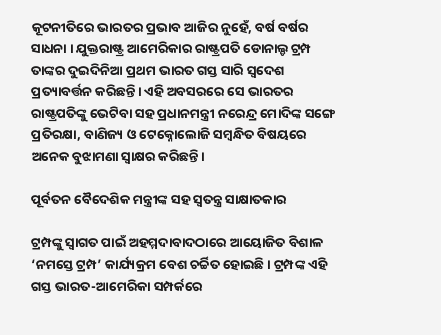କୂଟନୀତିରେ ଭାରତର ପ୍ରଭାବ ଆଜିର ନୁହେଁ, ବର୍ଷ ବର୍ଷର ସାଧନା । ଯୁକ୍ତରାଷ୍ଟ୍ର ଆମେରିକାର ରାଷ୍ଟ୍ରପତି ଡୋନାଲ୍ଡ ଟ୍ରମ୍ପ ତାଙ୍କର ଦୁଇଦିନିଆ ପ୍ରଥମ ଭାରତ ଗସ୍ତ ସାରି ସ୍ଵଦେଶ ପ୍ରତ୍ୟାବର୍ତ୍ତନ କରିଛନ୍ତି। ଏହି ଅବସରରେ ସେ ଭାରତର ରାଷ୍ଟ୍ରପତିଙ୍କୁ ଭେଟିବା ସହ ପ୍ରଧାନମନ୍ତ୍ରୀ ନରେନ୍ଦ୍ର ମୋଦିଙ୍କ ସଙ୍ଗେ ପ୍ରତିରକ୍ଷା, ବାଣିଜ୍ୟ ଓ ଟେକ୍ନୋଲୋଜି ସମ୍ବନ୍ଧିତ ବିଷୟରେ ଅନେକ ବୁଝାମଣା ସ୍ଵାକ୍ଷର କରିଛନ୍ତି।

ପୂର୍ବତନ ବୈଦେଶିକ ମନ୍ତ୍ରୀଙ୍କ ସହ ସ୍ବତନ୍ତ୍ର ସାକ୍ଷାତକାର

ଟ୍ରମ୍ପଙ୍କୁ ସ୍ଵାଗତ ପାଇଁ ଅହମ୍ମଦାବାଦଠାରେ ଆୟୋଜିତ ବିଶାଳ ‘ନମସ୍ତେ ଟ୍ରମ୍ପ’ କାର୍ଯ୍ୟକ୍ରମ ବେଶ ଚର୍ଚ୍ଚିତ ହୋଇଛି। ଟ୍ରମ୍ପଙ୍କ ଏହି ଗସ୍ତ ଭାରତ-ଆମେରିକା ସମ୍ପର୍କରେ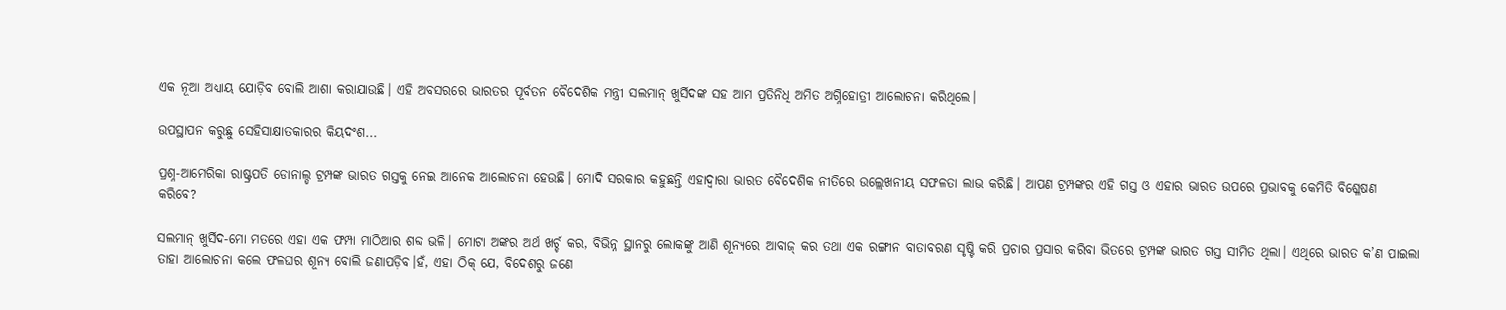ଏକ ନୂଆ ଅଧ୍ୟାୟ ଯୋଡ଼ିବ ବୋଲି ଆଶା କରାଯାଉଛି। ଏହି ଅବସରରେ ଭାରତର ପୂର୍ବତନ ବୈଦେଶିକ ମନ୍ତ୍ରୀ ସଲମାନ୍‌ ଖୁର୍ସିଦଙ୍କ ସହ ଆମ ପ୍ରତିନିଧି ଅମିତ ଅଗ୍ନିହୋତ୍ରୀ ଆଲୋଚନା କରିଥିଲେ।

ଉପସ୍ଥାପନ କରୁଛୁ ସେହିସାକ୍ଷାତକାରର କିୟଦଂଶ...

ପ୍ରଶ୍ନ-ଆମେରିକା ରାଷ୍ଟ୍ରପତି ଡୋନାଲ୍ଡ ଟ୍ରମ୍ପଙ୍କ ଭାରତ ଗସ୍ତକୁ ନେଇ ଆନେକ ଆଲୋଚନା ହେଉଛି। ମୋଦି ସରକାର କହୁଛନ୍ତି ଏହାଦ୍ଵାରା ଭାରତ ବୈଦେଶିକ ନୀତିରେ ଉଲ୍ଲେଖନୀୟ ସଫଳତା ଲାଭ କରିଛି। ଆପଣ ଟ୍ରମ୍ପଙ୍କର ଏହି ଗସ୍ତ ଓ ଏହାର ଭାରତ ଉପରେ ପ୍ରଭାବକୁ କେମିତି ବିଶ୍ଳେଷଣ କରିବେ?

ସଲମାନ୍‌ ଖୁର୍ସିଦ-ମୋ ମତରେ ଏହା ଏକ ଫମ୍ପା ମାଠିଆର ଶବ୍ଦ ଭଳି। ମୋଟା ଅଙ୍କର ଅର୍ଥ ଖର୍ଚ୍ଚ କର, ବିଭିନ୍ନ ସ୍ଥାନରୁ ଲୋକଙ୍କୁ ଆଣି ଶୂନ୍ୟରେ ଆବାଜ୍‌ କର ତଥା ଏକ ରଙ୍ଗୀନ ବାତାବରଣ ସୃଷ୍ଟି କରି ପ୍ରଚାର ପ୍ରସାର କରିବା ଭିତରେ ଟ୍ରମ୍ପଙ୍କ ଭାରତ ଗସ୍ତ ସୀମିତ ଥିଲା। ଏଥିରେ ଭାରତ କ’ଣ ପାଇଲା ତାହା ଆଲୋଚନା କଲେ ଫଳଘର ଶୂନ୍ୟ ବୋଲି ଜଣାପଡ଼ିବ।ହଁ, ଏହା ଠିକ୍‌ ଯେ, ବିଦେଶରୁ ଜଣେ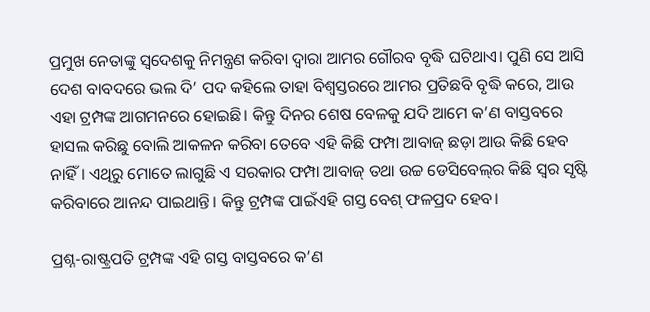ପ୍ରମୁଖ ନେତାଙ୍କୁ ସ୍ଵଦେଶକୁ ନିମନ୍ତ୍ରଣ କରିବା ଦ୍ଵାରା ଆମର ଗୌରବ ବୃଦ୍ଧି ଘଟିଥାଏ। ପୁଣି ସେ ଆସି ଦେଶ ବାବଦରେ ଭଲ ଦି’ ପଦ କହିଲେ ତାହା ବିଶ୍ଵସ୍ତରରେ ଆମର ପ୍ରତିଛବି ବୃଦ୍ଧି କରେ, ଆଉ ଏହା ଟ୍ରମ୍ପଙ୍କ ଆଗମନରେ ହୋଇଛି। କିନ୍ତୁ ଦିନର ଶେଷ ବେଳକୁ ଯଦି ଆମେ କ’ଣ ବାସ୍ତବରେ ହାସଲ କରିଛୁ ବୋଲି ଆକଳନ କରିବା ତେବେ ଏହି କିଛି ଫମ୍ପା ଆବାଜ୍‌ ଛଡ଼ା ଆଉ କିଛି ହେବ ନାହିଁ। ଏଥିରୁ ମୋତେ ଲାଗୁଛି ଏ ସରକାର ଫମ୍ପା ଆବାଜ୍‌ ତଥା ଉଚ୍ଚ ଡେସିବେଲ୍‌ର କିଛି ସ୍ଵର ସୃଷ୍ଟି କରିବାରେ ଆନନ୍ଦ ପାଇଥାନ୍ତି। କିନ୍ତୁ ଟ୍ରମ୍ପଙ୍କ ପାଇଁଏହି ଗସ୍ତ ବେଶ୍‌ ଫଳପ୍ରଦ ହେବ।

ପ୍ରଶ୍ନ-ରାଷ୍ଟ୍ରପତି ଟ୍ରମ୍ପଙ୍କ ଏହି ଗସ୍ତ ବାସ୍ତବରେ କ’ଣ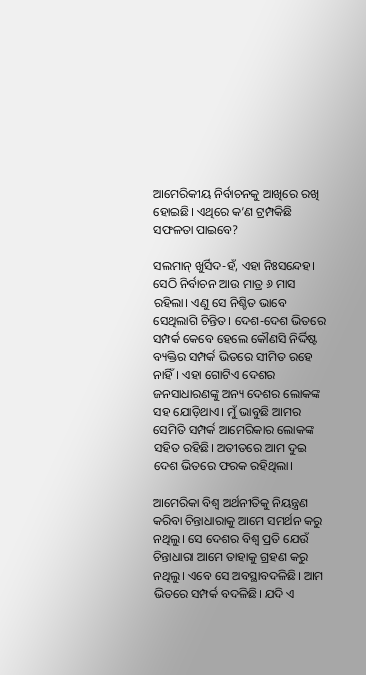ଆମେରିକୀୟ ନିର୍ବାଚନକୁ ଆଖିରେ ରଖି ହୋଇଛି। ଏଥିରେ କ’ଣ ଟ୍ରମ୍ପକିଛି ସଫଳତା ପାଇବେ?

ସଲମାନ୍‌ ଖୁର୍ସିଦ-ହଁ, ଏହା ନିଃସନ୍ଦେହ। ସେଠି ନିର୍ବାଚନ ଆଉ ମାତ୍ର ୬ ମାସ ରହିଲା। ଏଣୁ ସେ ନିଶ୍ଚିତ ଭାବେ ସେଥିଲାଗି ଚିନ୍ତିତ। ଦେଶ-ଦେଶ ଭିତରେ ସମ୍ପର୍କ କେବେ ହେଲେ କୌଣସି ନିର୍ଦ୍ଦିଷ୍ଟ ବ୍ୟକ୍ତିର ସମ୍ପର୍କ ଭିତରେ ସୀମିତ ରହେ ନାହିଁ। ଏହା ଗୋଟିଏ ଦେଶର ଜନସାଧାରଣଙ୍କୁ ଅନ୍ୟ ଦେଶର ଲୋକଙ୍କ ସହ ଯୋଡ଼ିଥାଏ। ମୁଁ ଭାବୁଛି ଆମର ସେମିତି ସମ୍ପର୍କ ଆମେରିକାର ଲୋକଙ୍କ ସହିତ ରହିଛି। ଅତୀତରେ ଆମ ଦୁଇ ଦେଶ ଭିତରେ ଫରକ ରହିଥିଲା।

ଆମେରିକା ବିଶ୍ଵ ଅର୍ଥନୀତିକୁ ନିୟନ୍ତ୍ରଣ କରିବା ଚିନ୍ତାଧାରାକୁ ଆମେ ସମର୍ଥନ କରୁ ନଥିଲୁ। ସେ ଦେଶର ବିଶ୍ଵ ପ୍ରତି ଯେଉଁ ଚିନ୍ତାଧାରା ଆମେ ତାହାକୁ ଗ୍ରହଣ କରୁ ନଥିଲୁ। ଏବେ ସେ ଅବସ୍ଥାବଦଳିଛି। ଆମ ଭିତରେ ସମ୍ପର୍କ ବଦଳିଛି। ଯଦି ଏ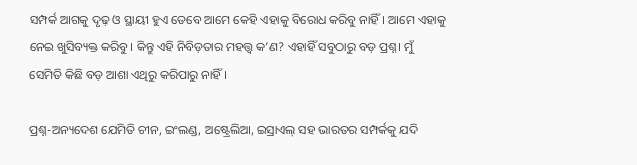ସମ୍ପର୍କ ଆଗକୁ ଦୃଢ଼ ଓ ସ୍ଥାୟୀ ହୁଏ ତେବେ ଆମେ କେହି ଏହାକୁ ବିରୋଧ କରିବୁ ନାହିଁ। ଆମେ ଏହାକୁ ନେଇ ଖୁସିବ୍ୟକ୍ତ କରିବୁ। କିନ୍ତୁ ଏହି ନିବିଡ଼ତାର ମହତ୍ତ୍ଵ କ’ଣ? ଏହାହିଁ ସବୁଠାରୁ ବଡ଼ ପ୍ରଶ୍ନ। ମୁଁ ସେମିତି କିଛି ବଡ଼ ଆଶା ଏଥିରୁ କରିପାରୁ ନାହିଁ।

ପ୍ରଶ୍ନ-ଅନ୍ୟଦେଶ ଯେମିତି ଚୀନ, ଇଂଲଣ୍ଡ, ଅଷ୍ଟ୍ରେଲିଆ, ଇସ୍ରାଏଲ୍‌ ସହ ଭାରତର ସମ୍ପର୍କକୁ ଯଦି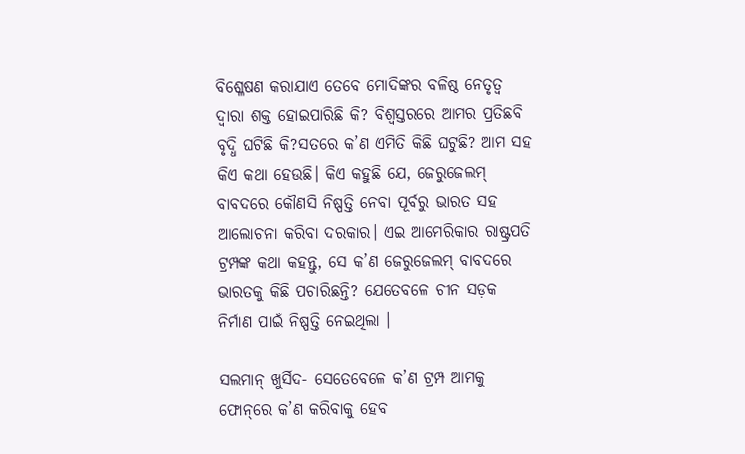ବିଶ୍ଳେଷଣ କରାଯାଏ ତେବେ ମୋଦିଙ୍କର ବଳିଷ୍ଠ ନେତୃତ୍ଵ ଦ୍ଵାରା ଶକ୍ତ ହୋଇପାରିଛି କି? ବିଶ୍ଵସ୍ତରରେ ଆମର ପ୍ରତିଛବି ବୃଦ୍ଧି ଘଟିଛି କି?ସତରେ କ’ଣ ଏମିତି କିଛି ଘଟୁଛି? ଆମ ସହ କିଏ କଥା ହେଉଛି। କିଏ କହୁଛି ଯେ, ଜେରୁଜେଲମ୍‌ ବାବଦରେ କୌଣସି ନିଷ୍ପତ୍ତି ନେବା ପୂର୍ବରୁ ଭାରତ ସହ ଆଲୋଚନା କରିବା ଦରକାର। ଏଇ ଆମେରିକାର ରାଷ୍ଟ୍ରପତି ଟ୍ରମ୍ପଙ୍କ କଥା କହନ୍ତୁ, ସେ କ’ଣ ଜେରୁଜେଲମ୍‌ ବାବଦରେ ଭାରତକୁ କିଛି ପଚାରିଛନ୍ତି? ଯେତେବଳେ ଚୀନ ସଡ଼କ ନିର୍ମାଣ ପାଇଁ ନିଷ୍ପତ୍ତି ନେଇଥିଲା ।

ସଲମାନ୍‌ ଖୁର୍ସିଦ- ସେତେବେଳେ କ’ଣ ଟ୍ରମ୍ପ ଆମକୁ ଫୋନ୍‌ରେ କ’ଣ କରିବାକୁ ହେବ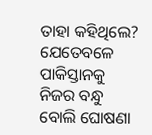ତାହା କହିଥିଲେ? ଯେତେବଳେ ପାକିସ୍ତାନକୁ ନିଜର ବନ୍ଧୁ ବୋଲି ଘୋଷଣା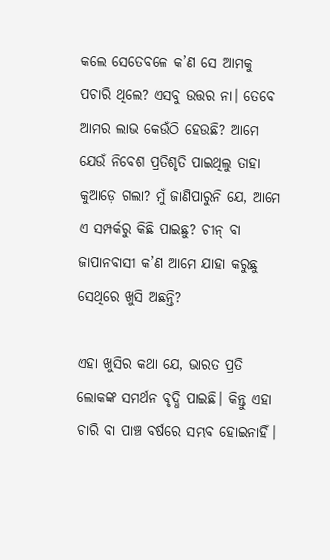କଲେ ସେତେବଳେ କ’ଣ ସେ ଆମକୁ ପଚାରି ଥିଲେ? ଏସବୁ ଉତ୍ତର ନା। ତେବେ ଆମର ଲାଭ କେଉଁଠି ହେଉଛି? ଆମେ ଯେଉଁ ନିବେଶ ପ୍ରତିଶୃତି ପାଇଥିଲୁ ତାହା କୁଆଡ଼େ ଗଲା? ମୁଁ ଜାଣିପାରୁନି ଯେ, ଆମେ ଏ ସମ୍ପର୍କରୁ କିଛି ପାଇଛୁ? ଚୀନ୍‌ ବା ଜାପାନବାସୀ କ’ଣ ଆମେ ଯାହା କରୁଛୁ ସେଥିରେ ଖୁସି ଅଛନ୍ତି?

ଏହା ଖୁସିର କଥା ଯେ, ଭାରତ ପ୍ରତି ଲୋକଙ୍କ ସମର୍ଥନ ବୃଦ୍ଧି ପାଇଛି। କିନ୍ତୁ ଏହା ଚାରି ବା ପାଞ୍ଚ ବର୍ଷରେ ସମ୍ଭବ ହୋଇନାହିଁ।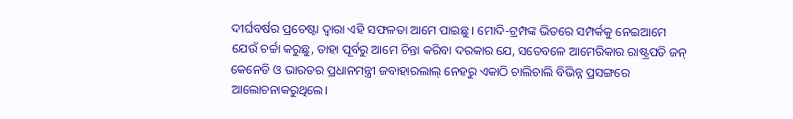ଦୀର୍ଘବର୍ଷର ପ୍ରଚେଷ୍ଟା ଦ୍ଵାରା ଏହି ସଫଳତା ଆମେ ପାଇଛୁ। ମୋଦି-ଟ୍ରମ୍ପଙ୍କ ଭିତରେ ସମ୍ପର୍କକୁ ନେଇଆମେ ଯେଉଁ ଚର୍ଚ୍ଚା କରୁଛୁ, ତାହା ପୂର୍ବରୁ ଆମେ ଚିନ୍ତା କରିବା ଦରକାର ଯେ, ସତେବଳେ ଆମେରିକାର ରାଷ୍ଟ୍ରପତି ଜନ୍‌ କେନେଡି ଓ ଭାରତର ପ୍ରଧାନମନ୍ତ୍ରୀ ଜବାହାରଲାଲ୍‌ ନେହରୁ ଏକାଠି ଚାଲିଚାଲି ବିଭିନ୍ନ ପ୍ରସଙ୍ଗରେ ଆଲୋଚନାକରୁଥିଲେ।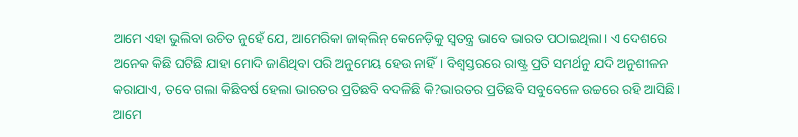ଆମେ ଏହା ଭୁଲିବା ଉଚିତ ନୁହେଁ ଯେ, ଆମେରିକା ଜାକ୍‌ଲିନ୍‌ କେନେଡ଼ିକୁ ସ୍ଵତନ୍ତ୍ର ଭାବେ ଭାରତ ପଠାଇଥିଲା। ଏ ଦେଶରେ ଅନେକ କିଛି ଘଟିଛି ଯାହା ମୋଦି ଜାଣିଥିବା ପରି ଅନୁମେୟ ହେଉ ନାହିଁ। ବିଶ୍ଵସ୍ତରରେ ରାଷ୍ଟ୍ର ପ୍ରତି ସମର୍ଥନୁ ଯଦି ଅନୁଶୀଳନ କରାଯାଏ, ତବେ ଗଲା କିଛିବର୍ଷ ହେଲା ଭାରତର ପ୍ରତିଛବି ବଦଳିଛି କି?ଭାରତର ପ୍ରତିଛବି ସବୁବେଳେ ଉଚ୍ଚରେ ରହି ଆସିଛି। ଆମେ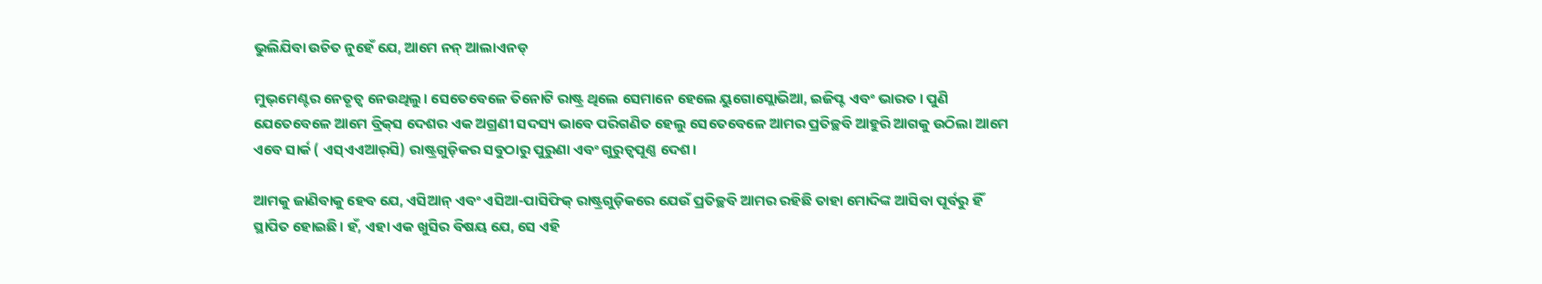ଭୁଲିଯିବା ଉଚିତ ନୁହେଁ ଯେ, ଆମେ ନନ୍‌ ଆଲାଏନଡ୍‌

ମୁଭ୍‌ମେଣ୍ଟର ନେତୃତ୍ଵ ନେଉଥିଲୁ। ସେତେବେଳେ ତିନୋଟି ରାଷ୍ଟ୍ର ଥିଲେ ସେମାନେ ହେଲେ ୟୁଗୋସ୍ଲୋଭିଆ, ଇଜିପ୍ଟ ଏବଂ ଭାରତ। ପୁଣି ଯେତେବେଳେ ଆମେ ବ୍ରିକ୍‌ସ ଦେଶର ଏକ ଅଗ୍ରଣୀ ସଦସ୍ୟ ଭାବେ ପରିଗଣିତ ହେଲୁ ସେତେବେଳେ ଆମର ପ୍ରତିଚ୍ଛବି ଆହୁରି ଆଗକୁ ଉଠିଲା ଆମେ ଏବେ ସାର୍କ ( ଏସ୍‌ଏଏଆର୍‌ସି) ରାଷ୍ଟ୍ରଗୁଡ଼ିକର ସବୁଠାରୁ ପୁରୁଣା ଏବଂ ଗୁରୁତ୍ଵପୂଣ୍ଣ ଦେଶ।

ଆମକୁ ଜାଣିବାକୁ ହେବ ଯେ, ଏସିଆନ୍‌ ଏବଂ ଏସିଆ-ପାସିଫିକ୍‌ ରାଷ୍ଟ୍ରଗୁଡ଼ିକରେ ଯେଉଁ ପ୍ରତିଚ୍ଛବି ଆମର ରହିଛି ତାହା ମୋଦିଙ୍କ ଆସିବା ପୂର୍ବରୁ ହିଁ ସ୍ଥାପିତ ହୋଇଛି। ହଁ, ଏହା ଏକ ଖୁସିର ବିଷୟ ଯେ, ସେ ଏହି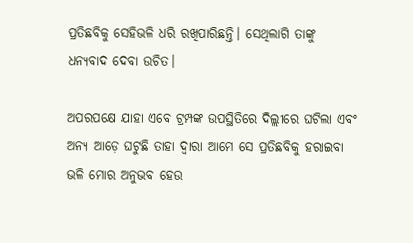ପ୍ରତିଛବିକୁ ସେହିଭଳି ଧରି ରଖିପାରିଛନ୍ତି। ସେଥିଲାଗି ତାଙ୍କୁ ଧନ୍ୟବାଦ ଦେବା ଉଚିତ।

ଅପରପକ୍ଷେ ଯାହା ଏବେ ଟ୍ରମ୍ପଙ୍କ ଉପସ୍ଥିତିରେ ଦିଲ୍ଲୀରେ ଘଟିଲା ଏବଂ ଅନ୍ୟ ଆଡ଼େ ଘଟୁଛି ତାହା ଦ୍ଵାରା ଆମେ ସେ ପ୍ରତିଛବିକୁ ହରାଇବା ଭଳି ମୋର ଅନୁଭବ ହେଉ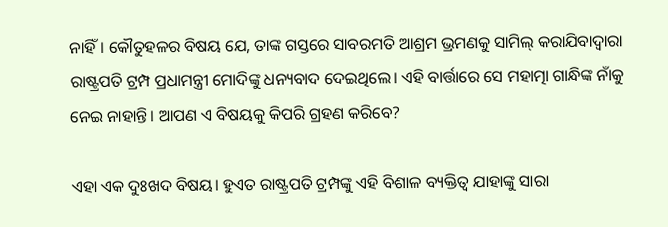ନାହିଁ। କୌତୁହଳର ବିଷୟ ଯେ, ତାଙ୍କ ଗସ୍ତରେ ସାବରମତି ଆଶ୍ରମ ଭ୍ରମଣକୁ ସାମିଲ୍‌ କରାଯିବାଦ୍ଵାରା ରାଷ୍ଟ୍ରପତି ଟ୍ରମ୍ପ ପ୍ରଧାମନ୍ତ୍ରୀ ମୋଦିଙ୍କୁ ଧନ୍ୟବାଦ ଦେଇଥିଲେ। ଏହି ବାର୍ତ୍ତାରେ ସେ ମହାତ୍ମା ଗାନ୍ଧିଙ୍କ ନାଁକୁ ନେଇ ନାହାନ୍ତି। ଆପଣ ଏ ବିଷୟକୁ କିପରି ଗ୍ରହଣ କରିବେ?

ଏହା ଏକ ଦୁଃଖଦ ବିଷୟ। ହୁଏତ ରାଷ୍ଟ୍ରପତି ଟ୍ରମ୍ପଙ୍କୁ ଏହି ବିଶାଳ ବ୍ୟକ୍ତିତ୍ଵ ଯାହାଙ୍କୁ ସାରା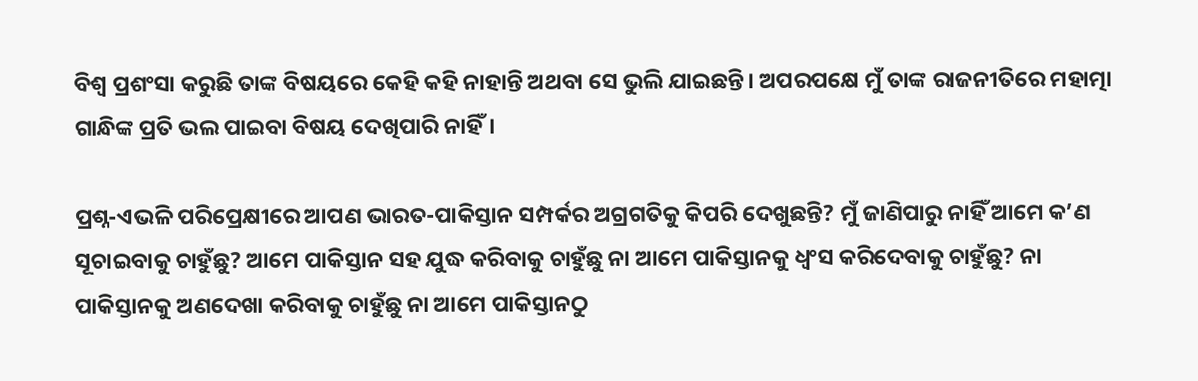ବିଶ୍ଵ ପ୍ରଶଂସା କରୁଛି ତାଙ୍କ ବିଷୟରେ କେହି କହି ନାହାନ୍ତି ଅଥବା ସେ ଭୁଲି ଯାଇଛନ୍ତି। ଅପରପକ୍ଷେ ମୁଁ ତାଙ୍କ ରାଜନୀତିରେ ମହାତ୍ମା ଗାନ୍ଧିଙ୍କ ପ୍ରତି ଭଲ ପାଇବା ବିଷୟ ଦେଖିପାରି ନାହିଁ।

ପ୍ରଶ୍ନ-ଏଭଳି ପରିପ୍ରେକ୍ଷୀରେ ଆପଣ ଭାରତ-ପାକିସ୍ତାନ ସମ୍ପର୍କର ଅଗ୍ରଗତିକୁ କିପରି ଦେଖୁଛନ୍ତି? ମୁଁ ଜାଣିପାରୁ ନାହିଁ ଆମେ କ’ଣ ସୂଚାଇବାକୁ ଚାହୁଁଛୁ? ଆମେ ପାକିସ୍ତାନ ସହ ଯୁଦ୍ଧ କରିବାକୁ ଚାହୁଁଛୁ ନା ଆମେ ପାକିସ୍ତାନକୁ ଧ୍ବଂସ କରିଦେବାକୁ ଚାହୁଁଛୁ? ନା ପାକିସ୍ତାନକୁ ଅଣଦେଖା କରିବାକୁ ଚାହୁଁଛୁ ନା ଆମେ ପାକିସ୍ତାନଠୁ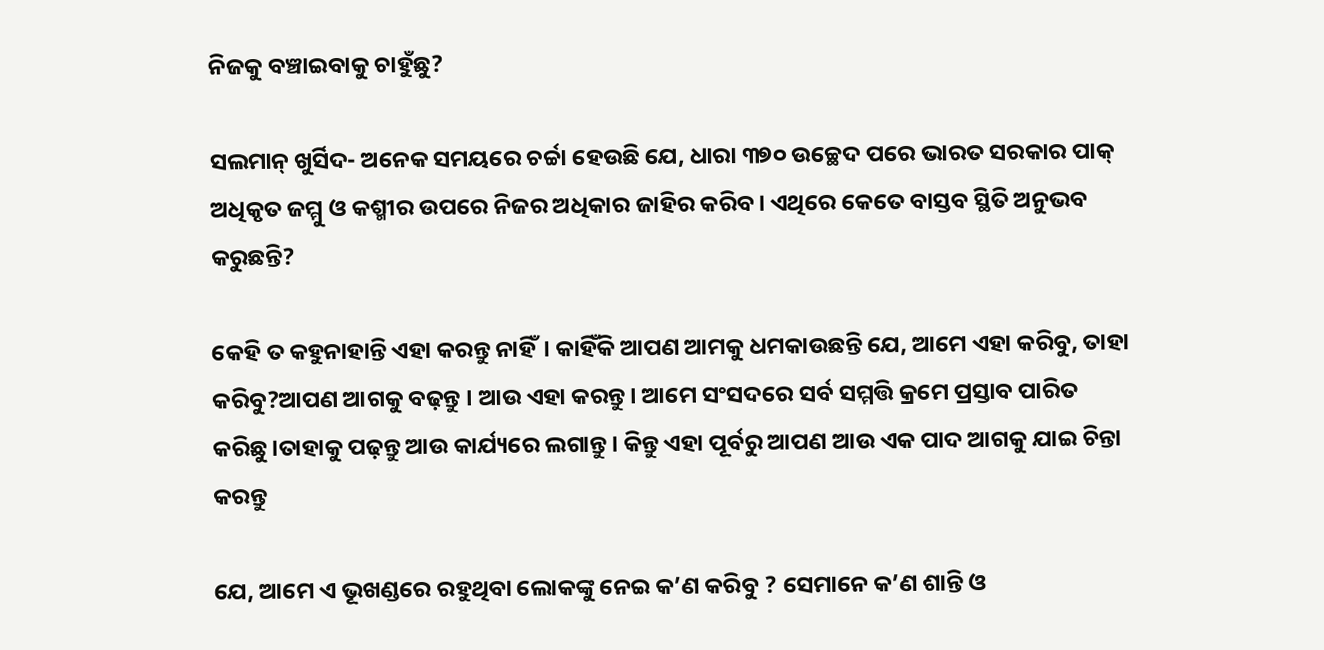ନିଜକୁ ବଞ୍ଚାଇବାକୁ ଚାହୁଁଛୁ?

ସଲମାନ୍‌ ଖୁର୍ସିଦ- ଅନେକ ସମୟରେ ଚର୍ଚ୍ଚା ହେଉଛି ଯେ, ଧାରା ୩୭୦ ଉଚ୍ଛେଦ ପରେ ଭାରତ ସରକାର ପାକ୍‌ ଅଧିକୃତ ଜମ୍ମୁ ଓ କଶ୍ମୀର ଉପରେ ନିଜର ଅଧିକାର ଜାହିର କରିବ। ଏଥିରେ କେତେ ବାସ୍ତବ ସ୍ଥିତି ଅନୁଭବ କରୁଛନ୍ତି?

କେହି ତ କହୁନାହାନ୍ତି ଏହା କରନ୍ତୁ ନାହିଁ। କାହିଁକି ଆପଣ ଆମକୁ ଧମକାଉଛନ୍ତି ଯେ, ଆମେ ଏହା କରିବୁ, ତାହା କରିବୁ?ଆପଣ ଆଗକୁ ବଢ଼ନ୍ତୁ । ଆଉ ଏହା କରନ୍ତୁ। ଆମେ ସଂସଦରେ ସର୍ବ ସମ୍ମତ୍ତି କ୍ରମେ ପ୍ରସ୍ତାବ ପାରିତ କରିଛୁ।ତାହାକୁ ପଢ଼ନ୍ତୁ ଆଉ କାର୍ଯ୍ୟରେ ଲଗାନ୍ତୁ। କିନ୍ତୁ ଏହା ପୂର୍ବରୁ ଆପଣ ଆଉ ଏକ ପାଦ ଆଗକୁ ଯାଇ ଚିନ୍ତା କରନ୍ତୁ

ଯେ, ଆମେ ଏ ଭୂଖଣ୍ଡରେ ରହୁଥିବା ଲୋକଙ୍କୁ ନେଇ କ’ଣ କରିବୁ ? ସେମାନେ କ’ଣ ଶାନ୍ତି ଓ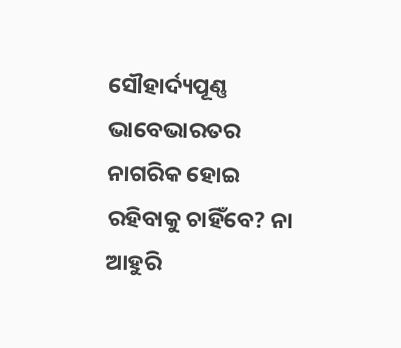ସୌହାର୍ଦ୍ୟପୂଣ୍ଣ ଭାବେଭାରତର ନାଗରିକ ହୋଇ ରହିବାକୁ ଚାହିଁବେ? ନା ଆହୁରି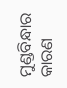ମୁଣ୍ଡବିନ୍ଧାର କାରଣ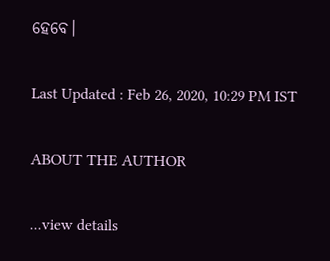ହେବେ।

Last Updated : Feb 26, 2020, 10:29 PM IST

ABOUT THE AUTHOR

...view details